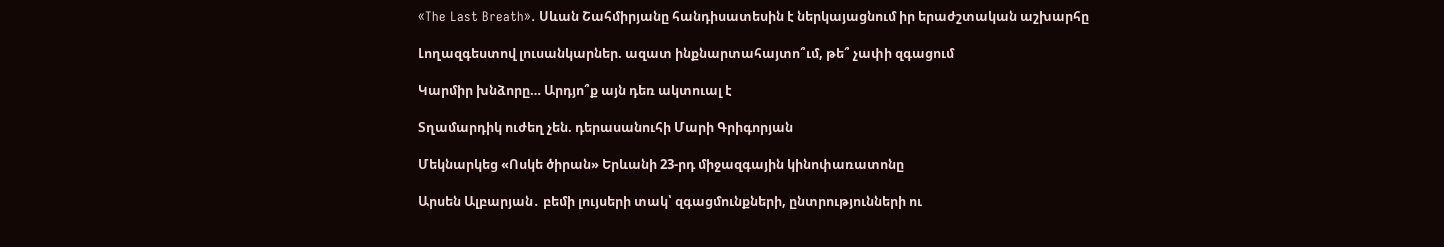«The Last Breath». Սևան Շահմիրյանը հանդիսատեսին է ներկայացնում իր երաժշտական աշխարհը

Լողազգեստով լուսանկարներ. ազատ ինքնարտահայտո՞ւմ, թե՞ չափի զգացում

Կարմիր խնձորը… Արդյո՞ք այն դեռ ակտուալ է

Տղամարդիկ ուժեղ չեն. դերասանուհի Մարի Գրիգորյան

Մեկնարկեց «Ոսկե ծիրան» Երևանի 23-րդ միջազգային կինոփառատոնը

Արսեն Ալբարյան․ բեմի լույսերի տակ՝ զգացմունքների, ընտրությունների ու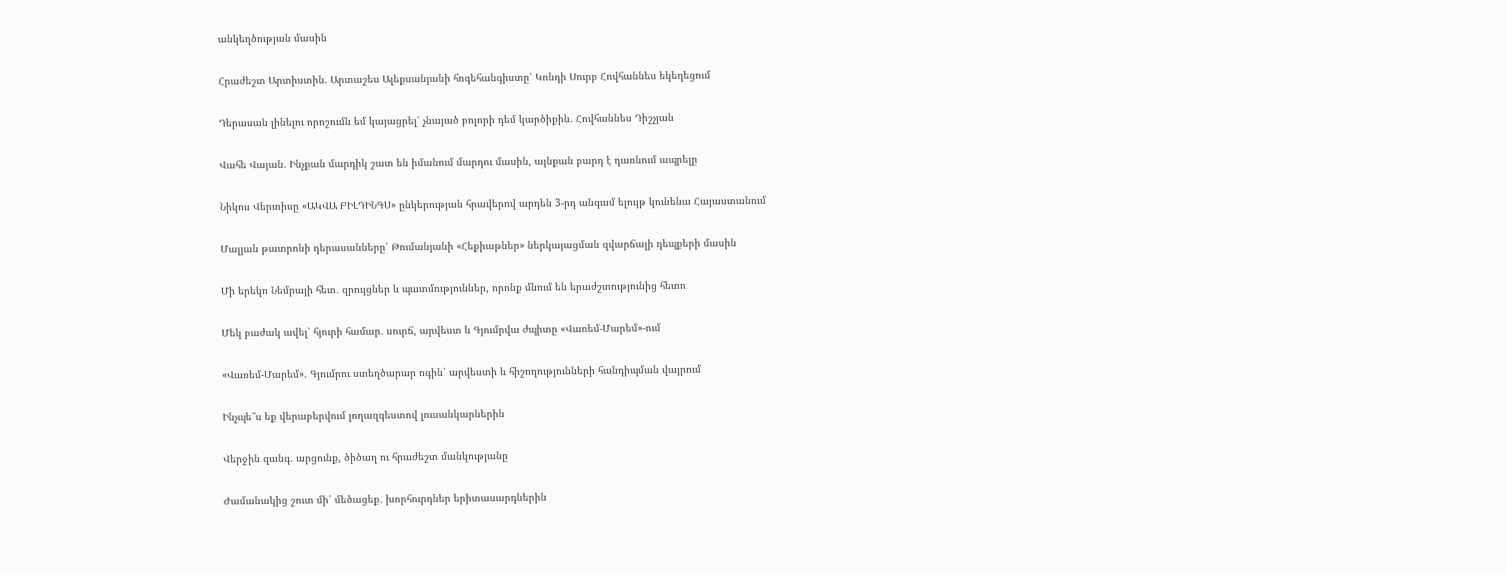անկեղծության մասին

Հրաժեշտ Արտիստին. Արտաշես Ալեքսանյանի հոգեհանգիստը՝ Կոնդի Սուրբ Հովհաննես եկեղեցում

Դերասան լինելու որոշումն եմ կայացրել՝ չնայած բոլորի դեմ կարծիքին. Հովհաննես Դիշչյան

Վահե Վայան. Ինչքան մարդիկ շատ են իմանում մարդու մասին, այնքան բարդ է դառնում ապրելը

Նիկոս Վերտիսը «ԱԿՎԱ ԲԻԼԴԻՆԳՍ» ընկերության հրավերով արդեն 3-րդ անգամ ելույթ կունենա Հայաստանում

Մալյան թատրոնի դերասանները՝ Թումանյանի «Հեքիաթներ» ներկայացման զվարճալի դեպքերի մասին

Մի երեկո Նեմրայի հետ․ զրույցներ և պատմություններ, որոնք մնում են երաժշտությունից հետո

Մեկ բաժակ ավել՝ հյուրի համար․ սուրճ, արվեստ և Գյումրվա ժպիտը «Վառեմ-Մարեմ»-ում

«Վառեմ-Մարեմ». Գյումրու ստեղծարար ոգին՝ արվեստի և հիշողությունների հանդիպման վայրում

Ինչպե՞ս եք վերաբերվում լողազգեստով լուսանկարներին

Վերջին զանգ․ արցունք, ծիծաղ ու հրաժեշտ մանկությանը

Ժամանակից շուտ մի՛ մեծացեք․ խորհուրդներ երիտասարդներին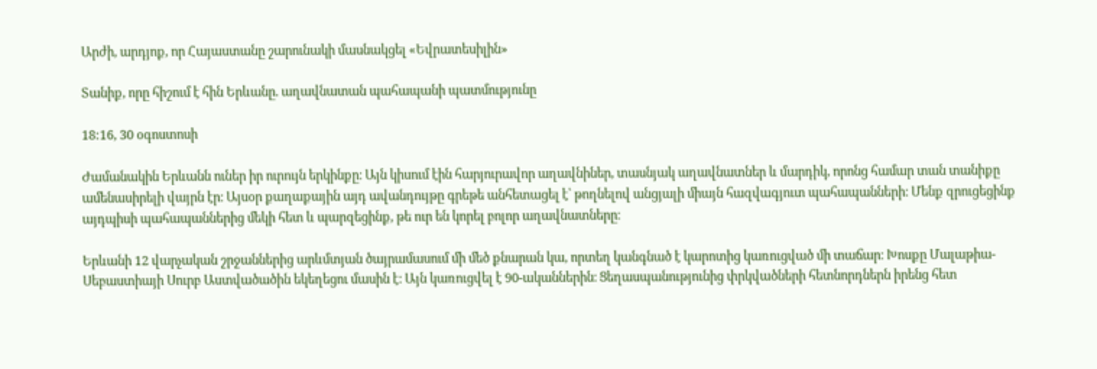Արժի, արդյոք, որ Հայաստանը շարունակի մասնակցել «Եվրատեսիլին»

Տանիք, որը հիշում է հին Երևանը. աղավնատան պահապանի պատմությունը

18:16, 30 օգոստոսի

Ժամանակին Երևանն ուներ իր ուրույն երկինքը։ Այն կիսում էին հարյուրավոր աղավնիներ, տասնյակ աղավնատներ և մարդիկ, որոնց համար տան տանիքը ամենասիրելի վայրն էր։ Այսօր քաղաքային այդ ավանդույթը գրեթե անհետացել է՝ թողնելով անցյալի միայն հազվագյուտ պահապանների։ Մենք զրուցեցինք այդպիսի պահապաններից մեկի հետ և պարզեցինք, թե ուր են կորել բոլոր աղավնատները։

Երևանի 12 վարչական շրջաններից արևմտյան ծայրամասում մի մեծ քնարան կա, որտեղ կանգնած է կարոտից կառուցված մի տաճար։ Խոսքը Մալաթիա-Սեբաստիայի Սուրբ Աստվածածին եկեղեցու մասին է։ Այն կառուցվել է 90-ականներին։ Ցեղասպանությունից փրկվածների հետնորդներն իրենց հետ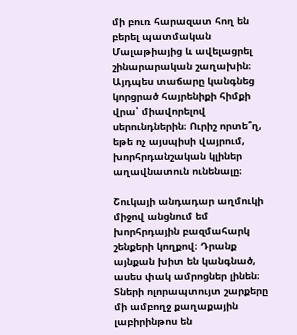մի բուռ հարազատ հող են բերել պատմական Մալաթիայից և ավելացրել շինարարական շաղախին։ Այդպես տաճարը կանգնեց կորցրած հայրենիքի հիմքի վրա՝ միավորելով սերունդներին։ Ուրիշ որտե՞ղ, եթե ոչ այսպիսի վայրում, խորհրդանշական կլիներ աղավնատուն ունենալը։

Շուկայի անդադար աղմուկի միջով անցնում եմ խորհրդային բազմահարկ շենքերի կողքով։ Դրանք այնքան խիտ են կանգնած, ասես փակ ամրոցներ լինեն։ Տների ոլորապտույտ շարքերը մի ամբողջ քաղաքային լաբիրինթոս են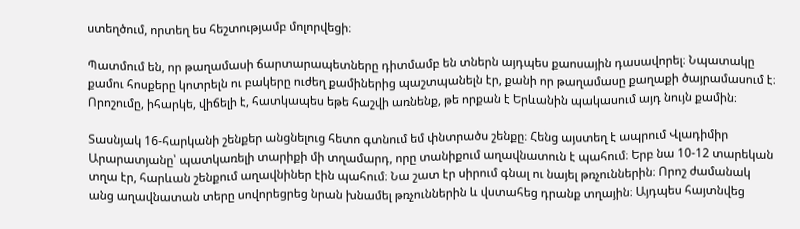ստեղծում, որտեղ ես հեշտությամբ մոլորվեցի։

Պատմում են, որ թաղամասի ճարտարապետները դիտմամբ են տներն այդպես քաոսային դասավորել։ Նպատակը քամու հոսքերը կոտրելն ու բակերը ուժեղ քամիներից պաշտպանելն էր, քանի որ թաղամասը քաղաքի ծայրամասում է։ Որոշումը, իհարկե, վիճելի է, հատկապես եթե հաշվի առնենք, թե որքան է Երևանին պակասում այդ նույն քամին։

Տասնյակ 16-հարկանի շենքեր անցնելուց հետո գտնում եմ փնտրածս շենքը։ Հենց այստեղ է ապրում Վլադիմիր Արարատյանը՝ պատկառելի տարիքի մի տղամարդ, որը տանիքում աղավնատուն է պահում։ Երբ նա 10-12 տարեկան տղա էր, հարևան շենքում աղավնիներ էին պահում։ Նա շատ էր սիրում գնալ ու նայել թռչուններին։ Որոշ ժամանակ անց աղավնատան տերը սովորեցրեց նրան խնամել թռչուններին և վստահեց դրանք տղային։ Այդպես հայտնվեց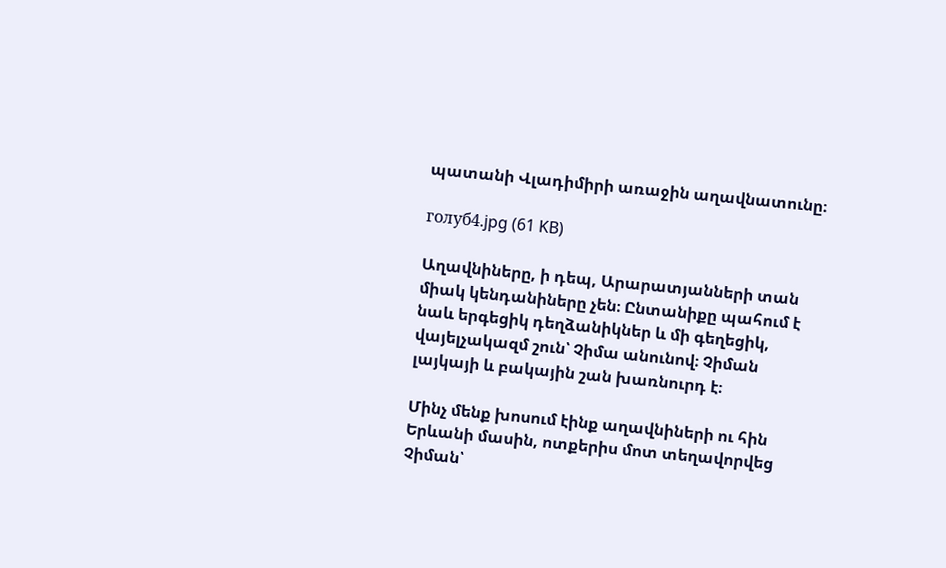պատանի Վլադիմիրի առաջին աղավնատունը։

голуб4.jpg (61 KB)

Աղավնիները, ի դեպ, Արարատյանների տան միակ կենդանիները չեն։ Ընտանիքը պահում է նաև երգեցիկ դեղձանիկներ և մի գեղեցիկ, վայելչակազմ շուն՝ Չիմա անունով։ Չիման լայկայի և բակային շան խառնուրդ է։

Մինչ մենք խոսում էինք աղավնիների ու հին Երևանի մասին, ոտքերիս մոտ տեղավորվեց Չիման՝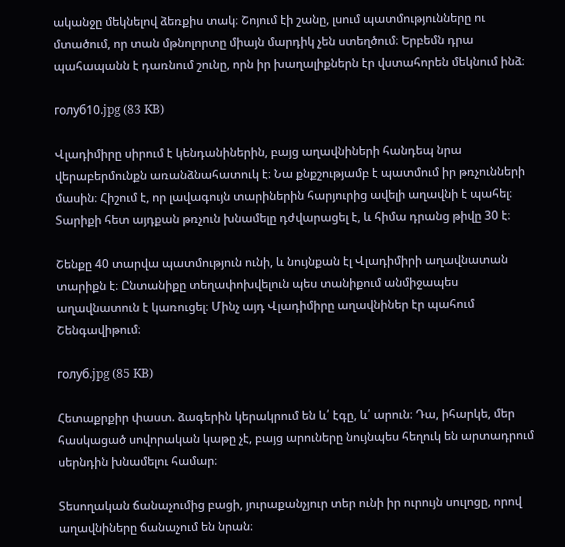ականջը մեկնելով ձեռքիս տակ։ Շոյում էի շանը, լսում պատմությունները ու մտածում, որ տան մթնոլորտը միայն մարդիկ չեն ստեղծում։ Երբեմն դրա պահապանն է դառնում շունը, որն իր խաղալիքներն էր վստահորեն մեկնում ինձ։

голуб10.jpg (83 KB)

Վլադիմիրը սիրում է կենդանիներին, բայց աղավնիների հանդեպ նրա վերաբերմունքն առանձնահատուկ է։ Նա քնքշությամբ է պատմում իր թռչունների մասին։ Հիշում է, որ լավագույն տարիներին հարյուրից ավելի աղավնի է պահել։ Տարիքի հետ այդքան թռչուն խնամելը դժվարացել է, և հիմա դրանց թիվը 30 է։

Շենքը 40 տարվա պատմություն ունի, և նույնքան էլ Վլադիմիրի աղավնատան տարիքն է։ Ընտանիքը տեղափոխվելուն պես տանիքում անմիջապես աղավնատուն է կառուցել։ Մինչ այդ Վլադիմիրը աղավնիներ էր պահում Շենգավիթում։

голуб.jpg (85 KB)

Հետաքրքիր փաստ. ձագերին կերակրում են և՛ էգը, և՛ արուն։ Դա, իհարկե, մեր հասկացած սովորական կաթը չէ, բայց արուները նույնպես հեղուկ են արտադրում սերնդին խնամելու համար։

Տեսողական ճանաչումից բացի, յուրաքանչյուր տեր ունի իր ուրույն սուլոցը, որով աղավնիները ճանաչում են նրան։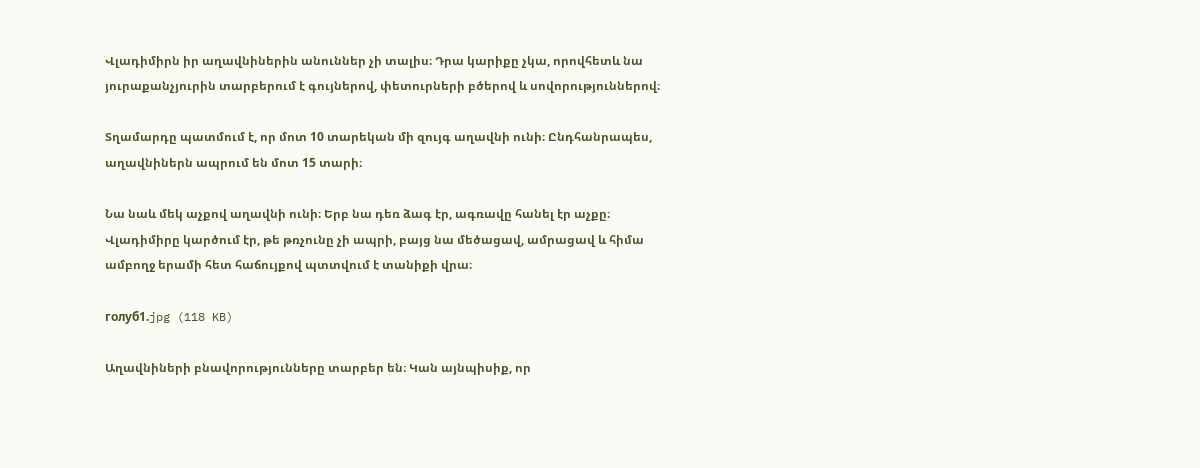Վլադիմիրն իր աղավնիներին անուններ չի տալիս։ Դրա կարիքը չկա, որովհետև նա յուրաքանչյուրին տարբերում է գույներով, փետուրների բծերով և սովորություններով։

Տղամարդը պատմում է, որ մոտ 10 տարեկան մի զույգ աղավնի ունի։ Ընդհանրապես, աղավնիներն ապրում են մոտ 15 տարի։

Նա նաև մեկ աչքով աղավնի ունի։ Երբ նա դեռ ձագ էր, ագռավը հանել էր աչքը։ Վլադիմիրը կարծում էր, թե թռչունը չի ապրի, բայց նա մեծացավ, ամրացավ և հիմա ամբողջ երամի հետ հաճույքով պտտվում է տանիքի վրա։

голуб1.jpg (118 KB)

Աղավնիների բնավորությունները տարբեր են։ Կան այնպիսիք, որ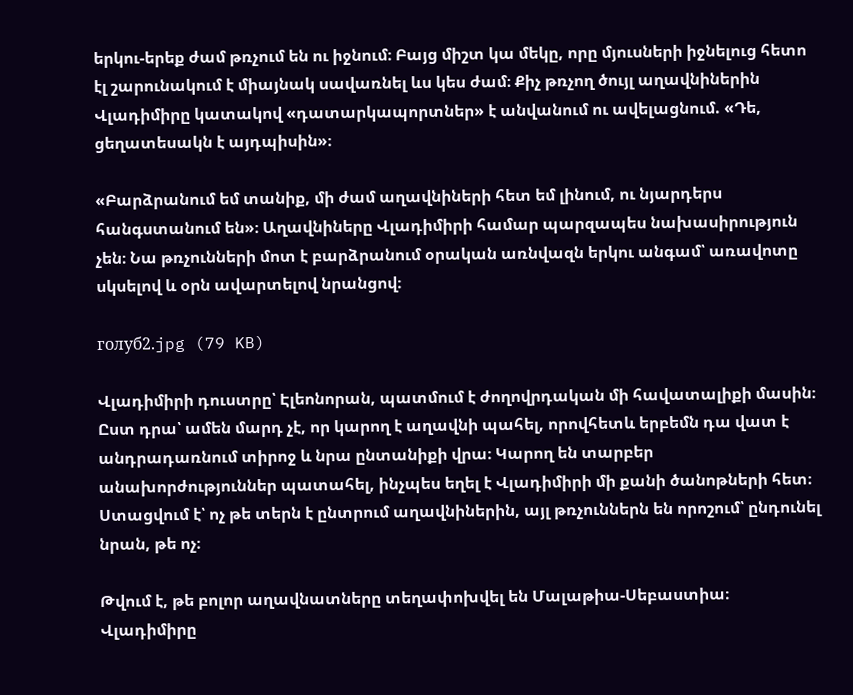երկու-երեք ժամ թռչում են ու իջնում։ Բայց միշտ կա մեկը, որը մյուսների իջնելուց հետո էլ շարունակում է միայնակ սավառնել ևս կես ժամ։ Քիչ թռչող ծույլ աղավնիներին Վլադիմիրը կատակով «դատարկապորտներ» է անվանում ու ավելացնում. «Դե, ցեղատեսակն է այդպիսին»։

«Բարձրանում եմ տանիք, մի ժամ աղավնիների հետ եմ լինում, ու նյարդերս հանգստանում են»։ Աղավնիները Վլադիմիրի համար պարզապես նախասիրություն չեն։ Նա թռչունների մոտ է բարձրանում օրական առնվազն երկու անգամ՝ առավոտը սկսելով և օրն ավարտելով նրանցով։

голуб2.jpg (79 KB)

Վլադիմիրի դուստրը՝ Էլեոնորան, պատմում է ժողովրդական մի հավատալիքի մասին։ Ըստ դրա՝ ամեն մարդ չէ, որ կարող է աղավնի պահել, որովհետև երբեմն դա վատ է անդրադառնում տիրոջ և նրա ընտանիքի վրա։ Կարող են տարբեր անախորժություններ պատահել, ինչպես եղել է Վլադիմիրի մի քանի ծանոթների հետ։ Ստացվում է՝ ոչ թե տերն է ընտրում աղավնիներին, այլ թռչուններն են որոշում՝ ընդունել նրան, թե ոչ։

Թվում է, թե բոլոր աղավնատները տեղափոխվել են Մալաթիա-Սեբաստիա։ Վլադիմիրը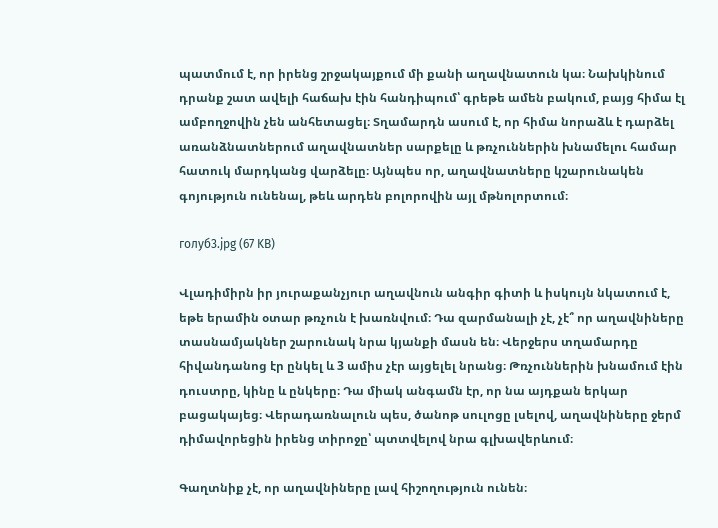պատմում է, որ իրենց շրջակայքում մի քանի աղավնատուն կա։ Նախկինում դրանք շատ ավելի հաճախ էին հանդիպում՝ գրեթե ամեն բակում, բայց հիմա էլ ամբողջովին չեն անհետացել։ Տղամարդն ասում է, որ հիմա նորաձև է դարձել առանձնատներում աղավնատներ սարքելը և թռչուններին խնամելու համար հատուկ մարդկանց վարձելը։ Այնպես որ, աղավնատները կշարունակեն գոյություն ունենալ, թեև արդեն բոլորովին այլ մթնոլորտում։

голуб3.jpg (67 KB)

Վլադիմիրն իր յուրաքանչյուր աղավնուն անգիր գիտի և իսկույն նկատում է, եթե երամին օտար թռչուն է խառնվում։ Դա զարմանալի չէ, չէ՞ որ աղավնիները տասնամյակներ շարունակ նրա կյանքի մասն են։ Վերջերս տղամարդը հիվանդանոց էր ընկել և 3 ամիս չէր այցելել նրանց։ Թռչուններին խնամում էին դուստրը, կինը և ընկերը։ Դա միակ անգամն էր, որ նա այդքան երկար բացակայեց։ Վերադառնալուն պես, ծանոթ սուլոցը լսելով, աղավնիները ջերմ դիմավորեցին իրենց տիրոջը՝ պտտվելով նրա գլխավերևում։

Գաղտնիք չէ, որ աղավնիները լավ հիշողություն ունեն։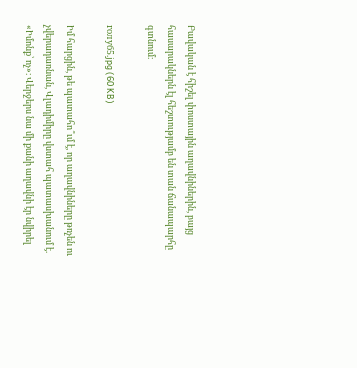Բավական է հիշել փոստային աղավնիներին, բայց հասարակներն էլ հեշտությամբ են տան ճանապարհը գտնում։

голуб5.jpg (60 KB)

Իմ հարցին, թե պատահո՞ւմ է, որ աղավնիները թռչեն ու չվերադառնան, Վլադիմիրը վստահ պատասխանում է. «Իմոնք՝ ոչ»։ Վերջերս նա մի քանի աղավնի էր նվիրել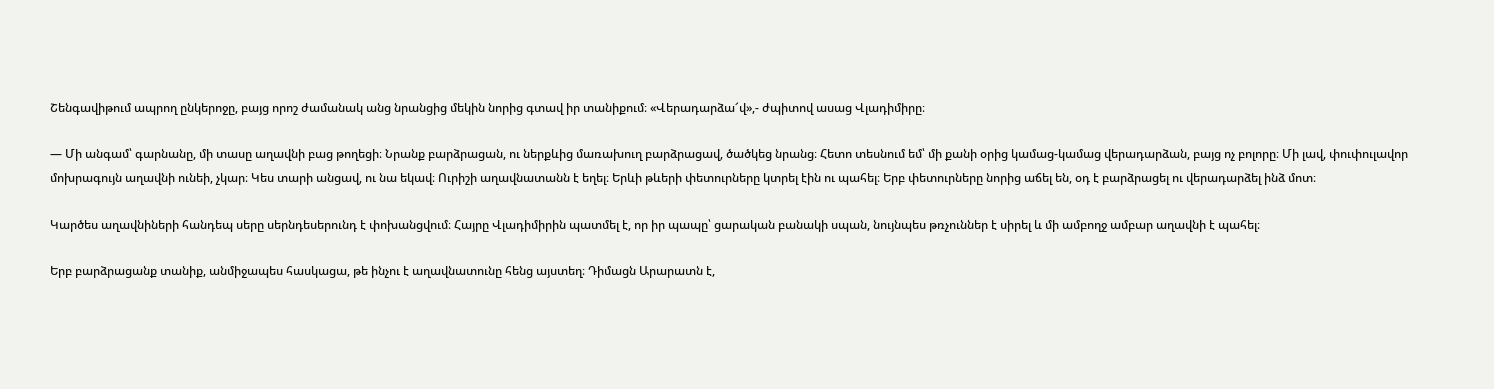Շենգավիթում ապրող ընկերոջը, բայց որոշ ժամանակ անց նրանցից մեկին նորից գտավ իր տանիքում։ «Վերադարձա՜վ»,- ժպիտով ասաց Վլադիմիրը։

— Մի անգամ՝ գարնանը, մի տասը աղավնի բաց թողեցի։ Նրանք բարձրացան, ու ներքևից մառախուղ բարձրացավ, ծածկեց նրանց։ Հետո տեսնում եմ՝ մի քանի օրից կամաց-կամաց վերադարձան, բայց ոչ բոլորը։ Մի լավ, փուփուլավոր մոխրագույն աղավնի ունեի, չկար։ Կես տարի անցավ, ու նա եկավ։ Ուրիշի աղավնատանն է եղել։ Երևի թևերի փետուրները կտրել էին ու պահել։ Երբ փետուրները նորից աճել են, օդ է բարձրացել ու վերադարձել ինձ մոտ։

Կարծես աղավնիների հանդեպ սերը սերնդեսերունդ է փոխանցվում։ Հայրը Վլադիմիրին պատմել է, որ իր պապը՝ ցարական բանակի սպան, նույնպես թռչուններ է սիրել և մի ամբողջ ամբար աղավնի է պահել։

Երբ բարձրացանք տանիք, անմիջապես հասկացա, թե ինչու է աղավնատունը հենց այստեղ։ Դիմացն Արարատն է,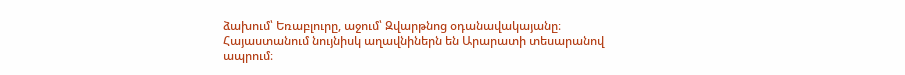ձախում՝ Եռաբլուրը, աջում՝ Զվարթնոց օդանավակայանը։ Հայաստանում նույնիսկ աղավնիներն են Արարատի տեսարանով ապրում։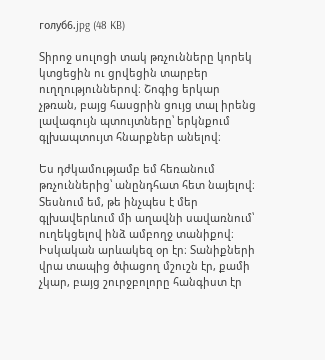голуб6.jpg (48 KB)

Տիրոջ սուլոցի տակ թռչունները կորեկ կտցեցին ու ցրվեցին տարբեր ուղղություններով։ Շոգից երկար չթռան, բայց հասցրին ցույց տալ իրենց լավագույն պտույտները՝ երկնքում գլխապտույտ հնարքներ անելով։

Ես դժկամությամբ եմ հեռանում թռչուններից՝ անընդհատ հետ նայելով։ Տեսնում եմ, թե ինչպես է մեր գլխավերևում մի աղավնի սավառնում՝ ուղեկցելով ինձ ամբողջ տանիքով։ Իսկական արևակեզ օր էր։ Տանիքների վրա տապից ծփացող մշուշն էր, քամի չկար, բայց շուրջբոլորը հանգիստ էր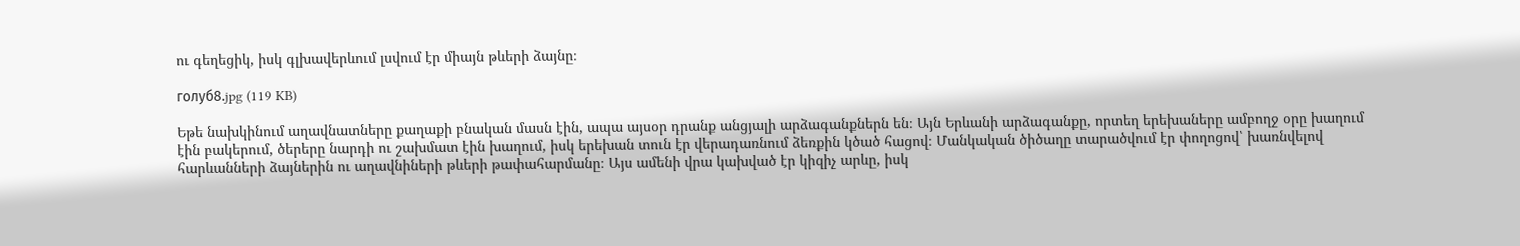ու գեղեցիկ, իսկ գլխավերևում լսվում էր միայն թևերի ձայնը։

голуб8.jpg (119 KB)

Եթե նախկինում աղավնատները քաղաքի բնական մասն էին, ապա այսօր դրանք անցյալի արձագանքներն են։ Այն Երևանի արձագանքը, որտեղ երեխաները ամբողջ օրը խաղում էին բակերում, ծերերը նարդի ու շախմատ էին խաղում, իսկ երեխան տուն էր վերադառնում ձեռքին կծած հացով։ Մանկական ծիծաղը տարածվում էր փողոցով՝ խառնվելով հարևանների ձայներին ու աղավնիների թևերի թափահարմանը։ Այս ամենի վրա կախված էր կիզիչ արևը, իսկ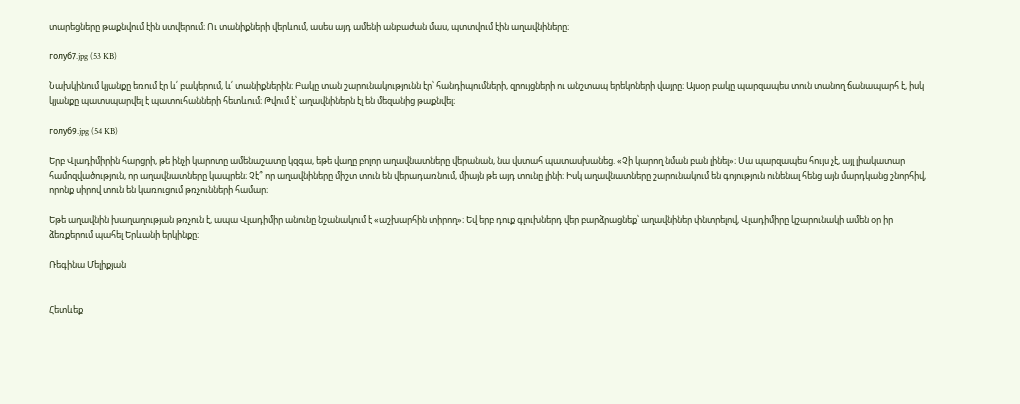տարեցները թաքնվում էին ստվերում։ Ու տանիքների վերևում, ասես այդ ամենի անբաժան մաս, պտտվում էին աղավնիները։

голуб7.jpg (53 KB)

Նախկինում կյանքը եռում էր և՛ բակերում, և՛ տանիքներին։ Բակը տան շարունակությունն էր՝ հանդիպումների, զրույցների ու անշտապ երեկոների վայրը։ Այսօր բակը պարզապես տուն տանող ճանապարհ է, իսկ կյանքը պատսպարվել է պատուհանների հետևում։ Թվում է՝ աղավնիներն էլ են մեզանից թաքնվել։

голуб9.jpg (54 KB)

Երբ Վլադիմիրին հարցրի, թե ինչի կարոտը ամենաշատը կզգա, եթե վաղը բոլոր աղավնատները վերանան, նա վստահ պատասխանեց. «Չի կարող նման բան լինել»։ Սա պարզապես հույս չէ, այլ լիակատար համոզվածություն, որ աղավնատները կապրեն։ Չէ՞ որ աղավնիները միշտ տուն են վերադառնում, միայն թե այդ տունը լինի։ Իսկ աղավնատները շարունակում են գոյություն ունենալ հենց այն մարդկանց շնորհիվ, որոնք սիրով տուն են կառուցում թռչունների համար։

Եթե աղավնին խաղաղության թռչուն է, ապա Վլադիմիր անունը նշանակում է «աշխարհին տիրող»։ Եվ երբ դուք գլուխներդ վեր բարձրացնեք՝ աղավնիներ փնտրելով, Վլադիմիրը կշարունակի ամեն օր իր ձեռքերում պահել Երևանի երկինքը։

Ռեգինա Մելիքյան


Հետևեք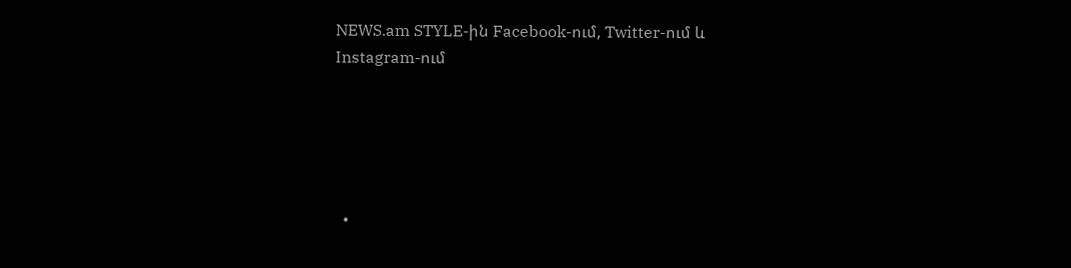NEWS.am STYLE-ին Facebook-ում, Twitter-ում և Instagram-ում





  •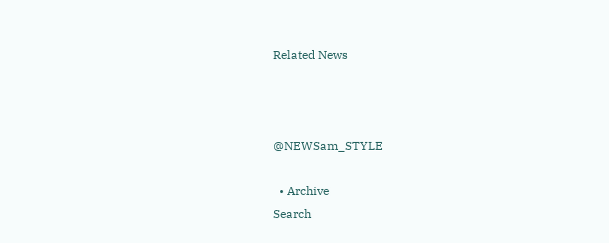Related News



@NEWSam_STYLE

  • Archive
Search